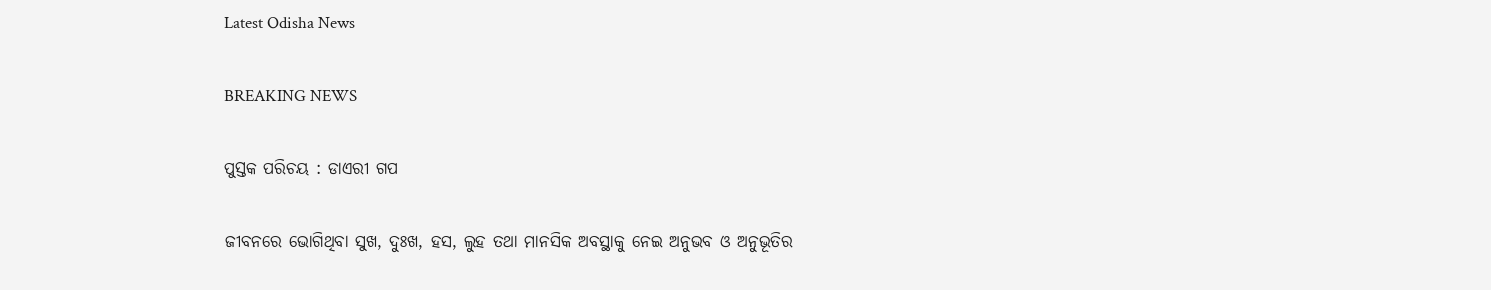Latest Odisha News

BREAKING NEWS

ପୁସ୍ତକ ପରିଚୟ : ଡାଏରୀ ଗପ

ଜୀବନରେ ଭୋଗିଥିବା ସୁଖ, ଦୁଃଖ, ହସ, ଲୁହ ତଥା ମାନସିକ ଅବସ୍ଥାକୁ ନେଇ ଅନୁଭବ ଓ ଅନୁଭୂତିର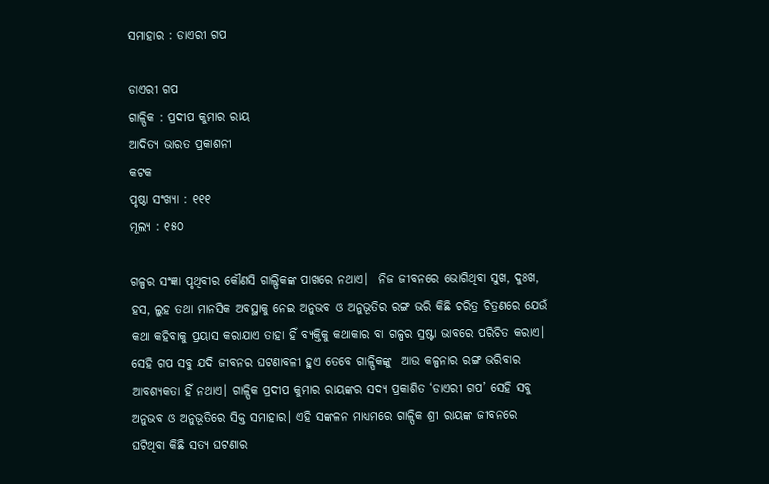ସମାହାର : ଡାଏରୀ ଗପ

ଡାଏରୀ ଗପ
ଗାଳ୍ପିକ : ପ୍ରଦୀପ କୁମାର ରାୟ
ଆଦିତ୍ୟ ଭାରତ ପ୍ରକାଶନୀ
କଟକ
ପୃଷ୍ଠା ସଂଖ୍ୟା : ୧୧୧
ମୂଲ୍ୟ : ୧୫୦

ଗଳ୍ପର ସଂଜ୍ଞା ପୃଥିବୀର କୌଣସି ଗାଲ୍ପିକଙ୍କ ପାଖରେ ନଥାଏ।  ନିଜ ଜୀବନରେ ଭୋଗିଥିବା ସୁଖ, ଦୁଃଖ, ହସ, ଲୁହ ତଥା ମାନସିକ ଅବସ୍ଥାକୁ ନେଇ ଅନୁଭବ ଓ ଅନୁଭୂତିର ରଙ୍ଗ ଭରି କିଛି ଚରିତ୍ର ଚିତ୍ରଣରେ ଯେଉଁ କଥା କହିବାକୁ ପ୍ରୟାସ କରାଯାଏ ତାହା ହିଁ ବ୍ୟକ୍ତିକୁ କଥାକାର ବା ଗଳ୍ପର ସ୍ରଷ୍ଟା ଭାବରେ ପରିଚିତ କରାଏ। ସେହି ଗପ ସବୁ ଯଦି ଜୀବନର ଘଟଣାବଳୀ ହୁଏ ତେବେ ଗାଳ୍ପିକଙ୍କୁ  ଆଉ କଳ୍ପନାର ରଙ୍ଗ ଭରିବାର ଆବଶ୍ୟକତା ହିଁ ନଥାଏ। ଗାଳ୍ପିକ ପ୍ରଦୀପ କୁମାର ରାୟଙ୍କର ସଦ୍ୟ ପ୍ରକାଶିତ ‘ଡାଏରୀ ଗପ’ ସେହି ସବୁ ଅନୁଭବ ଓ ଅନୁଭୂତିରେ ସିକ୍ତ ସମାହାର। ଏହି ସଙ୍କଳନ ମାଧ୍ୟମରେ ଗାଳ୍ପିକ ଶ୍ରୀ ରାୟଙ୍କ ଜୀବନରେ ଘଟିଥିବା କିଛି ସତ୍ୟ ଘଟଣାର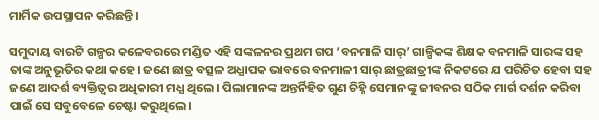ମାର୍ମିକ ଉପସ୍ଥାପନ କରିଛନ୍ତି।

ସମୁଦାୟ ବାରଟି ଗଳ୍ପର କଳେବରରେ ମଣ୍ଡିତ ଏହି ସଙ୍କଳନର ପ୍ରଥମ ଗପ ‘ବନମାଳି ସାର୍’ ଗାଳ୍ପିକଙ୍କ ଶିକ୍ଷକ ବନମାଳି ସାରଙ୍କ ସହ ତାଙ୍କ ଅନୁଭୂତିର କଥା କହେ। ଜଣେ ଛାତ୍ର ବତ୍ସଳ ଅଧ୍ଯାପକ ଭାବରେ ବନମାଳୀ ସାର୍ ଛାତ୍ରଛାତ୍ରୀଙ୍କ ନିକଟରେ ଯ ପରିଚିତ ହେବା ସହ ଜଣେ ଆଦର୍ଶ ବ୍ୟକ୍ତିତ୍ୱର ଅଧିକାରୀ ମଧ୍ଯ ଥିଲେ। ପିଲାମାନଙ୍କ ଅନ୍ତର୍ନିହିତ ଗୁଣ ଚିହ୍ନି ସେମାନଙ୍କୁ ଜୀବନର ସଠିକ ମାର୍ଗ ଦର୍ଶନ କରିବା ପାଇଁ ସେ ସବୁବେଳେ ଚେଷ୍ଟା କରୁଥିଲେ।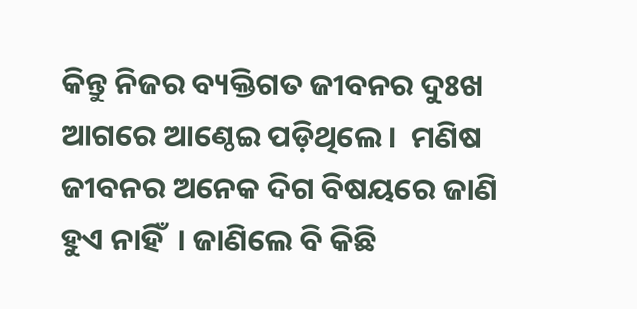କିନ୍ତୁ ନିଜର ବ୍ୟକ୍ତିଗତ ଜୀବନର ଦୁଃଖ ଆଗରେ ଆଣ୍ଠେଇ ପଡ଼ିଥିଲେ।  ମଣିଷ ଜୀବନର ଅନେକ ଦିଗ ବିଷୟରେ ଜାଣି ହୁଏ ନାହିଁ  । ଜାଣିଲେ ବି କିଛି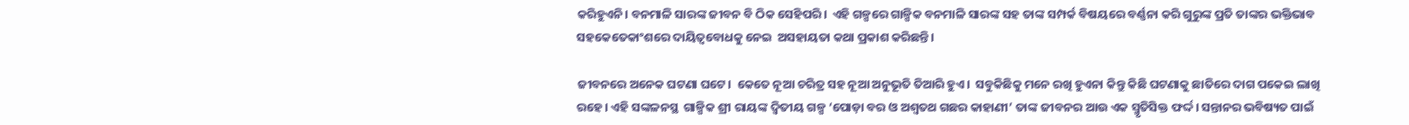କରିହୁଏନି। ବନମାଳି ସାରଙ୍କ ଜୀବନ ବି ଠିକ ସେହିପରି।  ଏହି ଗଳ୍ପରେ ଗାଳ୍ପିକ ବନମାଳି ସାରଙ୍କ ସହ ତାଙ୍କ ସମ୍ପର୍କ ବିଷୟରେ ବର୍ଣ୍ଣନା କରି ଗୁରୁଙ୍କ ପ୍ରତି ତାଙ୍କର ଭକ୍ତିଭାବ ସହକେତେକାଂଶରେ ଦାୟିତ୍ଵବୋଧକୁ ନେଇ  ଅସହାୟତା କଥା ପ୍ରକାଶ କରିଛନ୍ତି।

ଜୀବନରେ ଅନେକ ଘଟଣା ଘଟେ।  କେତେ ନୂଆ ଚରିତ୍ର ସହ ନୂଆ ଅନୁଭୂତି ତିଆରି ହୁଏ।  ସବୁକିଛିକୁ ମନେ ରଖି ହୁଏନା କିନ୍ତୁ କିଛି ଘଟଣାକୁ ଛାତିରେ ଦାଗ ପକେଇ ଲାଖି ରହେ। ଏହି ସଙ୍କଳନସ୍ଥ  ଗାଳ୍ପିକ ଶ୍ରୀ ରାୟଙ୍କ ଦ୍ଵିତୀୟ ଗଳ୍ପ ‘ପୋଡ଼ା ବର ଓ ଅଶ୍ଵତଥ ଗଛର କାହାଣୀ’ ତାଙ୍କ ଜୀବନର ଆଉ ଏକ ସ୍ମୃତିସିକ୍ତ ଫର୍ଦ୍ଦ। ସନ୍ତାନର ଭବିଷ୍ୟତ ପାଇଁ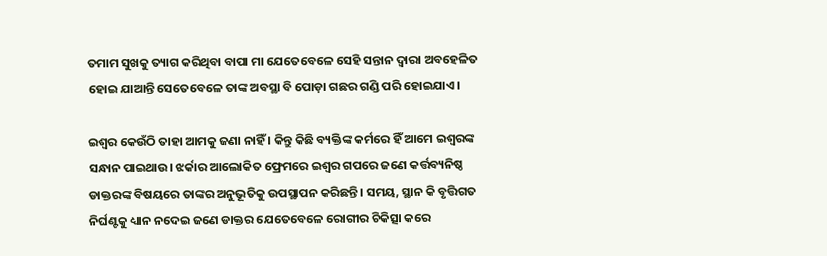ତମାମ ସୁଖକୁ ତ୍ୟାଗ କରିଥିବା ବାପା ମା ଯେତେବେଳେ ସେହି ସନ୍ତାନ ଦ୍ଵାରା ଅବହେଳିତ ହୋଇ ଯାଆନ୍ତି ସେତେବେଳେ ତାଙ୍କ ଅବସ୍ଥା ବି ପୋଡ଼ା ଗଛର ଗଣ୍ଡି ପରି ହୋଇଯାଏ।

ଇଶ୍ୱର କେଉଁଠି ତାହା ଆମକୁ ଜଣା ନାହିଁ । କିନ୍ତୁ କିଛି ବ୍ୟକ୍ତିଙ୍କ କର୍ମରେ ହିଁ ଆମେ ଇଶ୍ୱରଙ୍କ ସନ୍ଧାନ ପାଇଥାଉ। ଝର୍କାର ଆଲୋକିତ ଫ୍ରେମରେ ଇଶ୍ଵର ଗପରେ ଜଣେ କର୍ତ୍ତବ୍ୟନିଷ୍ଠ ଡାକ୍ତରଙ୍କ ବିଷୟରେ ତାଙ୍କର ଅନୁଭୂତିକୁ ଉପସ୍ଥାପନ କରିଛନ୍ତି। ସମୟ, ସ୍ଥାନ କି ବୃତ୍ତିଗତ ନିର୍ଘଣ୍ଟକୁ ଧ୍ୟାନ ନଦେଇ ଜଣେ ଡାକ୍ତର ଯେତେବେଳେ ରୋଗୀର ଚିକିତ୍ସା କରେ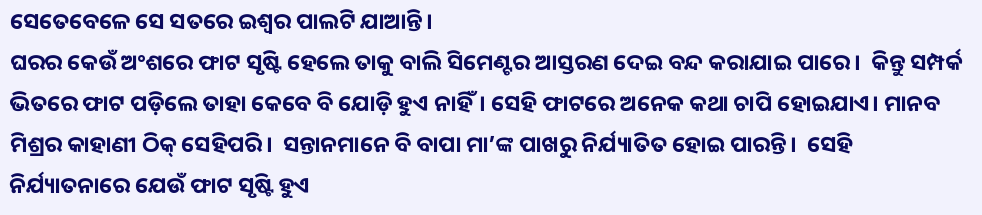ସେତେବେଳେ ସେ ସତରେ ଇଶ୍ଵର ପାଲଟି ଯାଆନ୍ତି।
ଘରର କେଉଁ ଅଂଶରେ ଫାଟ ସୃଷ୍ଟି ହେଲେ ତାକୁ ବାଲି ସିମେଣ୍ଟର ଆସ୍ତରଣ ଦେଇ ବନ୍ଦ କରାଯାଇ ପାରେ।  କିନ୍ତୁ ସମ୍ପର୍କ ଭିତରେ ଫାଟ ପଡ଼ିଲେ ତାହା କେବେ ବି ଯୋଡ଼ି ହୁଏ ନାହିଁ। ସେହି ଫାଟରେ ଅନେକ କଥା ଚାପି ହୋଇଯାଏ। ମାନବ ମିଶ୍ରର କାହାଣୀ ଠିକ୍ ସେହିପରି।  ସନ୍ତାନମାନେ ବି ବାପା ମା’ଙ୍କ ପାଖରୁ ନିର୍ଯ୍ୟାତିତ ହୋଇ ପାରନ୍ତି।  ସେହି ନିର୍ଯ୍ୟାତନାରେ ଯେଉଁ ଫାଟ ସୃଷ୍ଟି ହୁଏ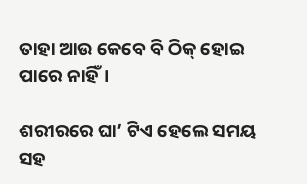ତାହା ଆଉ କେବେ ବି ଠିକ୍ ହୋଇ ପାରେ ନାହିଁ।

ଶରୀରରେ ଘା’ ଟିଏ ହେଲେ ସମୟ ସହ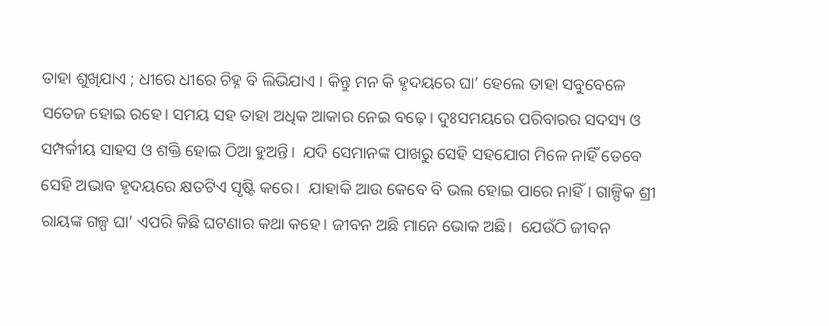ତାହା ଶୁଖିଯାଏ ; ଧୀରେ ଧୀରେ ଚିହ୍ନ ବି ଲିଭିଯାଏ । କିନ୍ତୁ ମନ କି ହୃଦୟରେ ଘା’ ହେଲେ ତାହା ସବୁବେଳେ ସତେଜ ହୋଇ ରହେ। ସମୟ ସହ ତାହା ଅଧିକ ଆକାର ନେଇ ବଢ଼େ। ଦୁଃସମୟରେ ପରିବାରର ସଦସ୍ୟ ଓ ସମ୍ପର୍କୀୟ ସାହସ ଓ ଶକ୍ତି ହୋଇ ଠିଆ ହୁଅନ୍ତି।  ଯଦି ସେମାନଙ୍କ ପାଖରୁ ସେହି ସହଯୋଗ ମିଳେ ନାହିଁ ତେବେ ସେହି ଅଭାବ ହୃଦୟରେ କ୍ଷତଟିଏ ସୃଷ୍ଟି କରେ।  ଯାହାକି ଆଉ କେବେ ବି ଭଲ ହୋଇ ପାରେ ନାହିଁ। ଗାଳ୍ପିକ ଶ୍ରୀ ରାୟଙ୍କ ଗଳ୍ପ ଘା’ ଏପରି କିଛି ଘଟଣାର କଥା କହେ। ଜୀବନ ଅଛି ମାନେ ଭୋକ ଅଛି।  ଯେଉଁଠି ଜୀବନ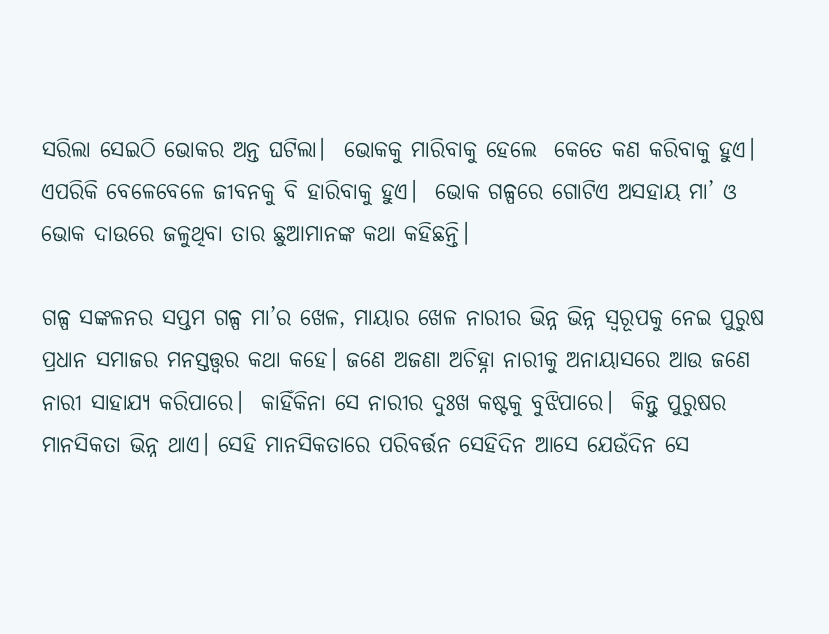ସରିଲା ସେଇଠି ଭୋକର ଅନ୍ତ ଘଟିଲା।  ଭୋକକୁ ମାରିବାକୁ ହେଲେ  କେତେ କଣ କରିବାକୁ ହୁଏ। ଏପରିକି ବେଳେବେଳେ ଜୀବନକୁ ବି ହାରିବାକୁ ହୁଏ।  ଭୋକ ଗଳ୍ପରେ ଗୋଟିଏ ଅସହାୟ ମା’ ଓ ଭୋକ ଦାଉରେ ଜଳୁଥିବା ତାର ଛୁଆମାନଙ୍କ କଥା କହିଛନ୍ତି।

ଗଳ୍ପ ସଙ୍କଳନର ସପ୍ତମ ଗଳ୍ପ ମା’ର ଖେଳ, ମାୟାର ଖେଳ ନାରୀର ଭିନ୍ନ ଭିନ୍ନ ସ୍ୱରୂପକୁ ନେଇ ପୁରୁଷ ପ୍ରଧାନ ସମାଜର ମନସ୍ତତ୍ତ୍ଵର କଥା କହେ। ଜଣେ ଅଜଣା ଅଚିହ୍ନା ନାରୀକୁ ଅନାୟାସରେ ଆଉ ଜଣେ ନାରୀ ସାହାଯ୍ଯ କରିପାରେ।  କାହିଁକିନା ସେ ନାରୀର ଦୁଃଖ କଷ୍ଟକୁ ବୁଝିପାରେ।  କିନ୍ତୁ ପୁରୁଷର ମାନସିକତା ଭିନ୍ନ ଥାଏ। ସେହି ମାନସିକତାରେ ପରିବର୍ତ୍ତନ ସେହିଦିନ ଆସେ ଯେଉଁଦିନ ସେ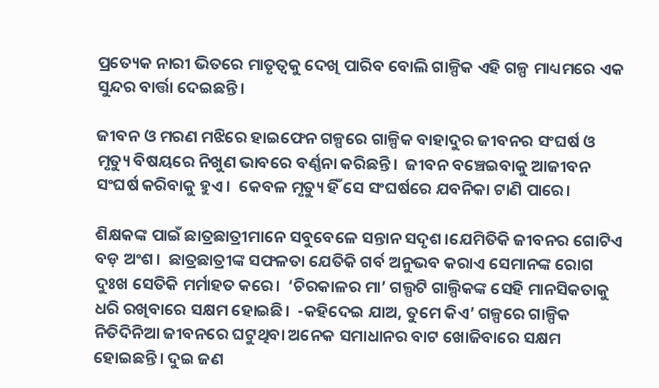ପ୍ରତ୍ୟେକ ନାରୀ ଭିତରେ ମାତୃତ୍ୱକୁ ଦେଖି ପାରିବ ବୋଲି ଗାଳ୍ପିକ ଏହି ଗଳ୍ପ ମାଧ୍ୟମରେ ଏକ ସୁନ୍ଦର ବାର୍ତ୍ତା ଦେଇଛନ୍ତି।

ଜୀବନ ଓ ମରଣ ମଝିରେ ହାଇଫେନ ଗଳ୍ପରେ ଗାଳ୍ପିକ ବାହାଦୁର ଜୀବନର ସଂଘର୍ଷ ଓ ମୃତ୍ୟୁ ବିଷୟରେ ନିଖୁଣ ଭାବରେ ବର୍ଣ୍ଣନା କରିଛନ୍ତି।  ଜୀବନ ବଞ୍ଚେଇବାକୁ ଆଜୀବନ ସଂଘର୍ଷ କରିବାକୁ ହୁଏ ।  କେବଳ ମୃତ୍ୟୁ ହିଁ ସେ ସଂଘର୍ଷରେ ଯବନିକା ଟାଣି ପାରେ।

ଶିକ୍ଷକଙ୍କ ପାଇଁ ଛାତ୍ରଛାତ୍ରୀମାନେ ସବୁବେଳେ ସନ୍ତାନ ସଦୃଶ।ଯେମିତିକି ଜୀବନର ଗୋଟିଏ ବଡ଼ ଅଂଶ।  ଛାତ୍ରଛାତ୍ରୀଙ୍କ ସଫଳତା ଯେତିକି ଗର୍ବ ଅନୁଭବ କରାଏ ସେମାନଙ୍କ ରୋଗ ଦୁଃଖ ସେତିକି ମର୍ମାହତ କରେ।  ‘ଚିରକାଳର ମା’ ଗଲ୍ପଟି ଗାଲ୍ପିକଙ୍କ ସେହି ମାନସିକତାକୁ ଧରି ରଖିବାରେ ସକ୍ଷମ ହୋଇଛି।  -କହିଦେଇ ଯାଅ, ତୁମେ କିଏ’ ଗଳ୍ପରେ ଗାଳ୍ପିକ ନିତିଦିନିଆ ଜୀବନରେ ଘଟୁଥିବା ଅନେକ ସମାଧାନର ବାଟ ଖୋଜିବାରେ ସକ୍ଷମ ହୋଇଛନ୍ତି। ଦୁଇ ଜଣ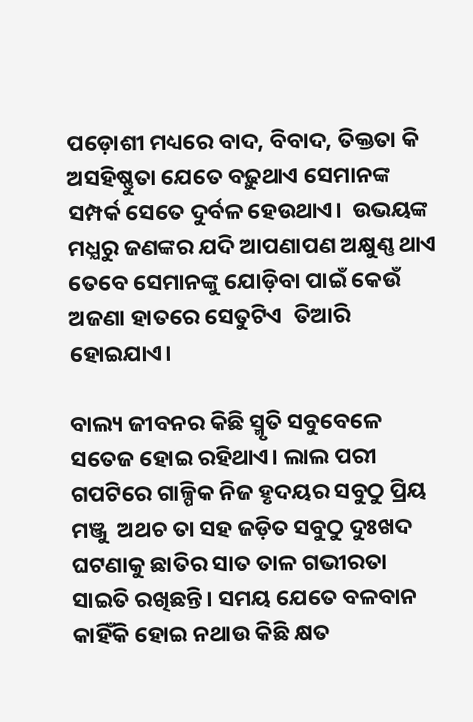ପଡ଼ୋଶୀ ମଧ୍ୟରେ ବାଦ, ବିବାଦ, ତିକ୍ତତା କି ଅସହିଷ୍ଣୁତା ଯେତେ ବଢ଼ୁଥାଏ ସେମାନଙ୍କ ସମ୍ପର୍କ ସେତେ ଦୁର୍ବଳ ହେଉଥାଏ।  ଉଭୟଙ୍କ ମଧ୍ଯରୁ ଜଣଙ୍କର ଯଦି ଆପଣାପଣ ଅକ୍ଷୁଣ୍ଣ ଥାଏ ତେବେ ସେମାନଙ୍କୁ ଯୋଡ଼ିବା ପାଇଁ କେଉଁ ଅଜଣା ହାତରେ ସେତୁଟିଏ  ତିଆରି ହୋଇଯାଏ।

ବାଲ୍ୟ ଜୀବନର କିଛି ସ୍ମୃତି ସବୁବେଳେ ସତେଜ ହୋଇ ରହିଥାଏ। ଲାଲ ପରୀ ଗପଟିରେ ଗାଳ୍ପିକ ନିଜ ହୃଦୟର ସବୁଠୁ ପ୍ରିୟ ମଞ୍ଜୁ  ଅଥଚ ତା ସହ ଜଡ଼ିତ ସବୁଠୁ ଦୁଃଖଦ ଘଟଣାକୁ ଛାତିର ସାତ ତାଳ ଗଭୀରତା ସାଇତି ରଖିଛନ୍ତି। ସମୟ ଯେତେ ବଳବାନ କାହିଁକି ହୋଇ ନଥାଉ କିଛି କ୍ଷତ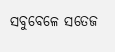ସବୁବେଳେ ସତେଜ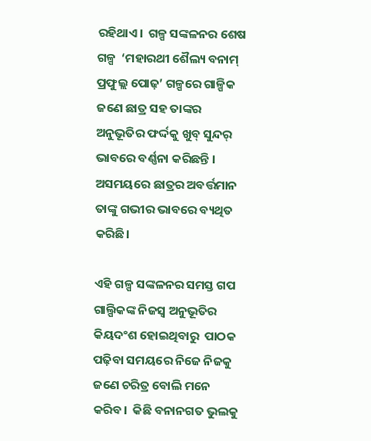ରହିଥାଏ।  ଗଳ୍ପ ସଙ୍କଳନର ଶେଷ ଗଳ୍ପ  ‘ମହାରଥୀ ଶୈଲ୍ୟ ବନାମ୍ ପ୍ରଫୁଲ୍ଲ ପୋଢ଼’ ଗଳ୍ପରେ ଗାଳ୍ପିକ ଜଣେ ଛାତ୍ର ସହ ତାଙ୍କର ଅନୁଭୂତିର ଫର୍ଦ୍ଦକୁ ଖୁବ୍ ସୁନ୍ଦର୍ ଭାବରେ ବର୍ଣ୍ଣନା କରିଛନ୍ତି । ଅସମୟରେ ଛାତ୍ରର ଅବର୍ତ୍ତମାନ ତାଙ୍କୁ ଗଭୀର ଭାବରେ ବ୍ୟଥିତ କରିଛି।

ଏହି ଗଳ୍ପ ସଙ୍କଳନର ସମସ୍ତ ଗପ ଗାଲ୍ପିକଙ୍କ ନିଜସ୍ୱ ଅନୁଭୂତିର କିୟଦଂଶ ହୋଇଥିବାରୁ  ପାଠକ ପଢ଼ିବା ସମୟରେ ନିଜେ ନିଜକୁ ଜଣେ ଚରିତ୍ର ବୋଲି ମନେ କରିବ।  କିଛି ବନାନଗତ ଭୁଲକୁ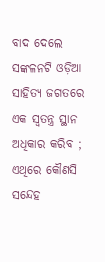ବାଦ ଦେଲେ ସଙ୍କଳନଟି ଓଡ଼ିଆ ସାହିତ୍ୟ ଜଗତରେ ଏକ ସ୍ବତନ୍ତ୍ର ସ୍ଥାନ ଅଧିକାର କରିବ ; ଏଥିରେ କୌଣସି ସନ୍ଦେହ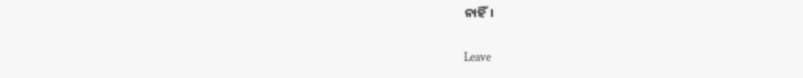ନାହିଁ।

Leave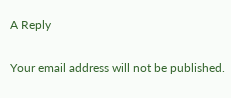A Reply

Your email address will not be published.